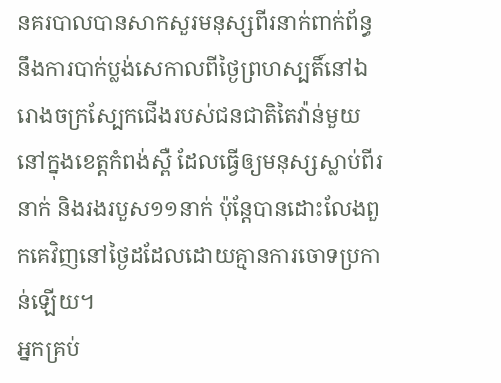នគរបាលបានសាកសួរមនុស្សពីរនាក់ពាក់ព័ន្ធនឹងការបាក់ប្លង់សេកាលពីថ្ងៃព្រហស្បតិ៍នៅឯរោងចក្រស្បែកជើងរបស់ជនជាតិតៃវ៉ាន់មួយនៅក្នុងខេត្តកំពង់ស្ពឺ ដែលធ្វើឲ្យមនុស្សស្លាប់ពីរនាក់ និងរងរបួស១១នាក់ ប៉ុន្ដែបានដោះលែងពួកគេវិញនៅថ្ងៃដដែលដោយគ្មានការចោទប្រកាន់ឡើយ។
អ្នកគ្រប់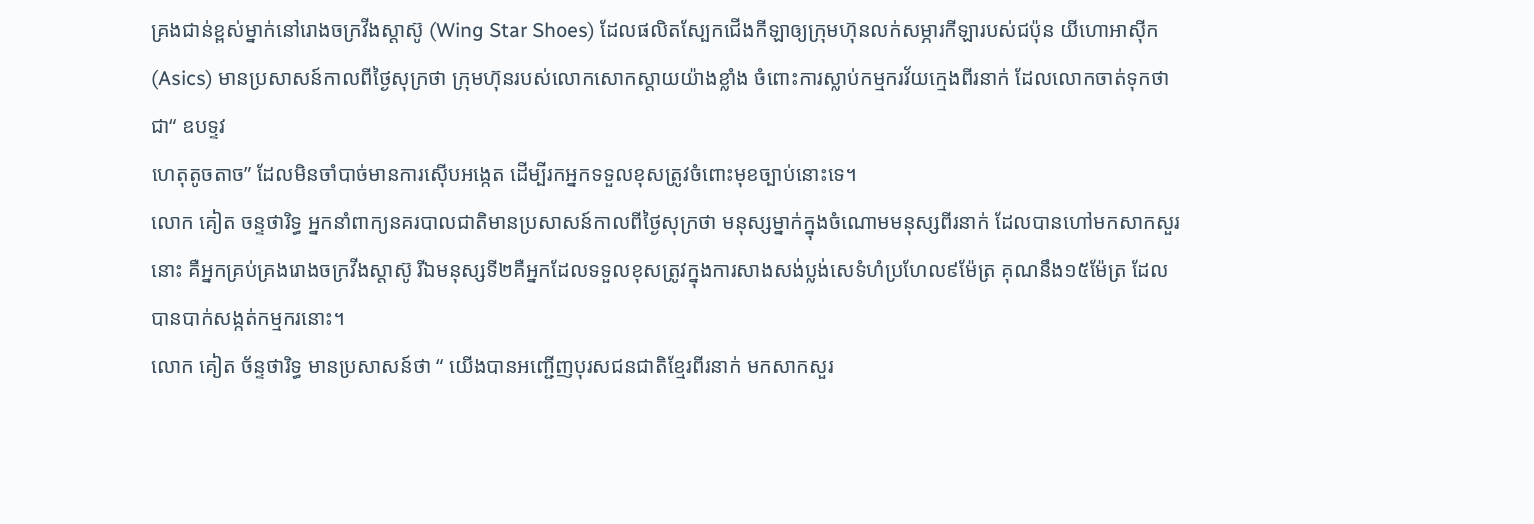គ្រងជាន់ខ្ពស់ម្នាក់នៅរោងចក្រវីងស្ដាស៊ូ (Wing Star Shoes) ដែលផលិតស្បែកជើងកីឡាឲ្យក្រុមហ៊ុនលក់សម្ភារកីឡារបស់ជប៉ុន យីហោអាស៊ីក (Asics) មានប្រសាសន៍កាលពីថ្ងៃសុក្រថា ក្រុមហ៊ុនរបស់លោកសោកស្ដាយយ៉ាងខ្លាំង ចំពោះការស្លាប់កម្មករវ័យក្មេងពីរនាក់ ដែលលោកចាត់ទុកថា ជា“ ឧបទ្ទវ
ហេតុតូចតាច” ដែលមិនចាំបាច់មានការស៊ើបអង្កេត ដើម្បីរកអ្នកទទួលខុសត្រូវចំពោះមុខច្បាប់នោះទេ។
លោក គៀត ចន្ទថារិទ្ធ អ្នកនាំពាក្យនគរបាលជាតិមានប្រសាសន៍កាលពីថ្ងៃសុក្រថា មនុស្សម្នាក់ក្នុងចំណោមមនុស្សពីរនាក់ ដែលបានហៅមកសាកសួរនោះ គឺអ្នកគ្រប់គ្រងរោងចក្រវីងស្តាស៊ូ រីឯមនុស្សទី២គឺអ្នកដែលទទួលខុសត្រូវក្នុងការសាងសង់ប្លង់សេទំហំប្រហែល៩ម៉ែត្រ គុណនឹង១៥ម៉ែត្រ ដែលបានបាក់សង្កត់កម្មករនោះ។
លោក គៀត ច័ន្ទថារិទ្ធ មានប្រសាសន៍ថា “ យើងបានអញ្ជើញបុរសជនជាតិខ្មែរពីរនាក់ មកសាកសួរ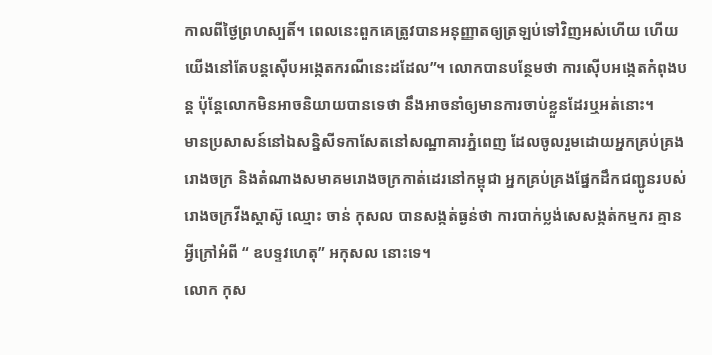កាលពីថ្ងៃព្រហស្បតិ៍។ ពេលនេះពួកគេត្រូវបានអនុញ្ញាតឲ្យត្រឡប់ទៅវិញអស់ហើយ ហើយយើងនៅតែបន្តស៊ើបអង្កេតករណីនេះដដែល”។ លោកបានបន្ថែមថា ការស៊ើបអង្កេតកំពុងបន្ត ប៉ុន្ដែលោកមិនអាចនិយាយបានទេថា នឹងអាចនាំឲ្យមានការចាប់ខ្លួនដែរឬអត់នោះ។
មានប្រសាសន៍នៅឯសន្និសីទកាសែតនៅសណ្ឋាគារភ្នំពេញ ដែលចូលរួមដោយអ្នកគ្រប់គ្រងរោងចក្រ និងតំណាងសមាគមរោងចក្រកាត់ដេរនៅកម្ពុជា អ្នកគ្រប់គ្រងផ្នែកដឹកជញ្ជូនរបស់រោងចក្រវីងស្ដាស៊ូ ឈ្មោះ ចាន់ កុសល បានសង្កត់ធ្ងន់ថា ការបាក់ប្លង់សេសង្កត់កម្មករ គ្មានអ្វីក្រៅអំពី “ ឧបទ្ទវហេតុ” អកុសល នោះទេ។
លោក កុស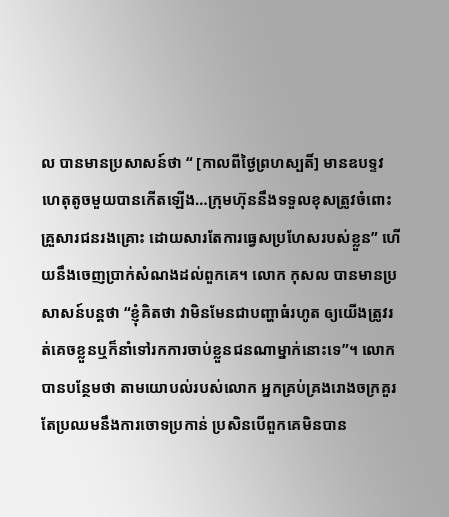ល បានមានប្រសាសន៍ថា “ [កាលពីថ្ងៃព្រហស្បតិ៍] មានឧបទ្ទវហេតុតូចមួយបានកើតឡើង…ក្រុមហ៊ុននឹងទទួលខុសត្រូវចំពោះគ្រួសារជនរងគ្រោះ ដោយសារតែការធ្វេសប្រហែសរបស់ខ្លួន” ហើយនឹងចេញប្រាក់សំណងដល់ពួកគេ។ លោក កុសល បានមានប្រសាសន៍បន្តថា “ខ្ញុំគិតថា វាមិនមែនជាបញ្ហាធំរហូត ឲ្យយើងត្រូវរត់គេចខ្លួនឬក៏នាំទៅរកការចាប់ខ្លួនជនណាម្នាក់នោះទេ”។ លោកបានបន្ថែមថា តាមយោបល់របស់លោក អ្នកគ្រប់គ្រងរោងចក្រគួរតែប្រឈមនឹងការចោទប្រកាន់ ប្រសិនបើពួកគេមិនបាន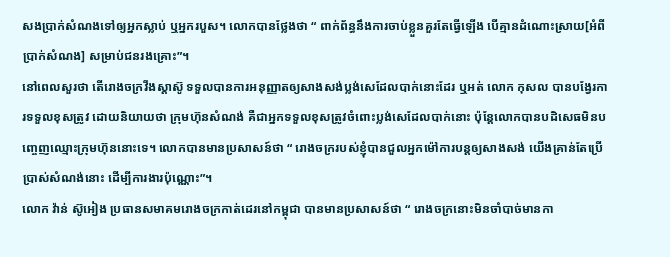សងប្រាក់សំណងទៅឲ្យអ្នកស្លាប់ ឬអ្នករបួស។ លោកបានថ្លែងថា “ ពាក់ព័ន្ធនឹងការចាប់ខ្លួនគួរតែធ្វើឡើង បើគ្មានដំណោះស្រាយ[អំពីប្រាក់សំណង] សម្រាប់ជនរងគ្រោះ”។
នៅពេលសួរថា តើរោងចក្រវីងស្តាស៊ូ ទទួលបានការអនុញ្ញាតឲ្យសាងសង់ប្លង់សេដែលបាក់នោះដែរ ឬអត់ លោក កុសល បានបង្វែរការទទួលខុសត្រូវ ដោយនិយាយថា ក្រុមហ៊ុនសំណង់ គឺជាអ្នកទទួលខុសត្រូវចំពោះប្លង់សេដែលបាក់នោះ ប៉ុន្តែលោកបានបដិសេធមិនបញ្ចេញឈ្មោះក្រុមហ៊ុននោះទេ។ លោកបានមានប្រសាសន៍ថា “ រោងចក្ររបស់ខ្ញុំបានជួលអ្នកម៉ៅការបន្តឲ្យសាងសង់ យើងគ្រាន់តែប្រើប្រាស់សំណង់នោះ ដើម្បីការងារប៉ុណ្ណោះ”។
លោក វ៉ាន់ ស៊ូអៀង ប្រធានសមាគមរោងចក្រកាត់ដេរនៅកម្ពុជា បានមានប្រសាសន៍ថា “ រោងចក្រនោះមិនចាំបាច់មានកា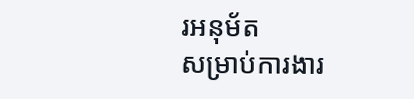រអនុម័ត
សម្រាប់ការងារ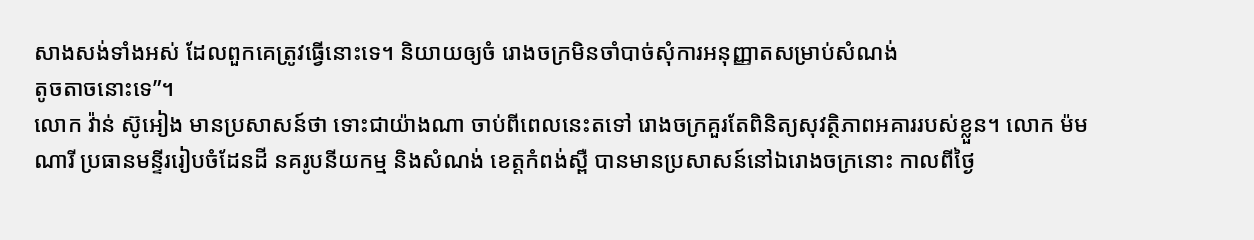សាងសង់ទាំងអស់ ដែលពួកគេត្រូវធ្វើនោះទេ។ និយាយឲ្យចំ រោងចក្រមិនចាំបាច់សុំការអនុញ្ញាតសម្រាប់សំណង់
តូចតាចនោះទេ”។
លោក វ៉ាន់ ស៊ូអៀង មានប្រសាសន៍ថា ទោះជាយ៉ាងណា ចាប់ពីពេលនេះតទៅ រោងចក្រគួរតែពិនិត្យសុវត្ថិភាពអគាររបស់ខ្លួន។ លោក ម៉ម ណារី ប្រធានមន្ទីររៀបចំដែនដី នគរូបនីយកម្ម និងសំណង់ ខេត្តកំពង់ស្ពឺ បានមានប្រសាសន៍នៅឯរោងចក្រនោះ កាលពីថ្ងៃ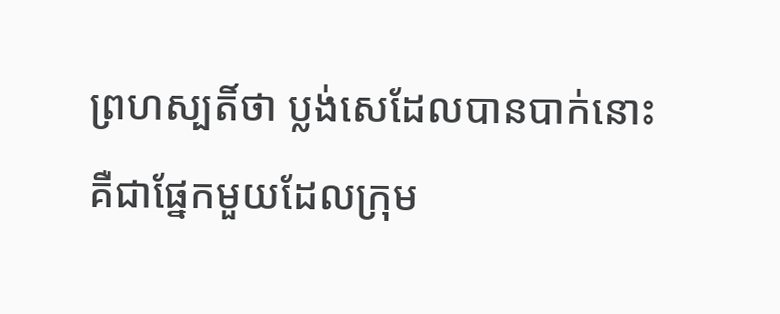ព្រហស្បតិ៍ថា ប្លង់សេដែលបានបាក់នោះ គឺជាផ្នែកមួយដែលក្រុម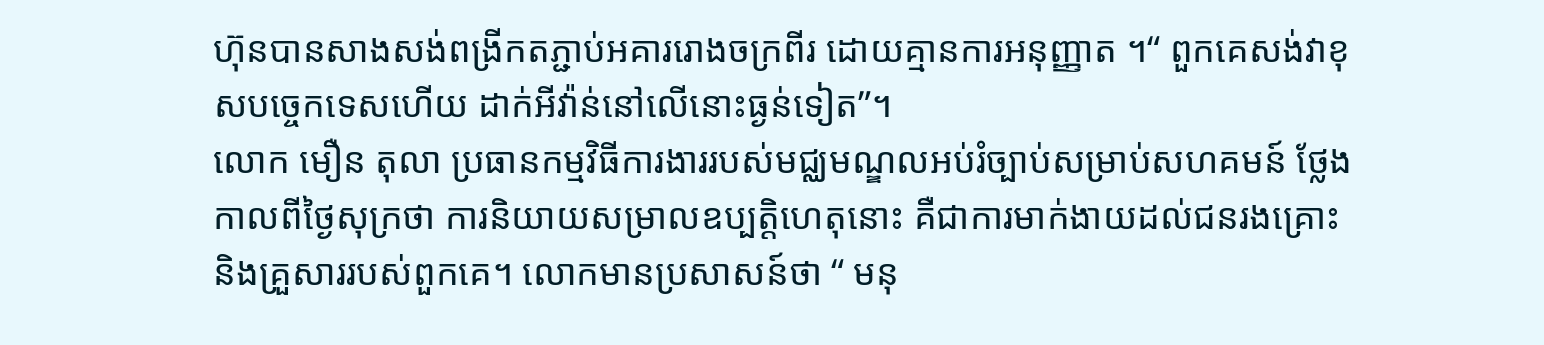ហ៊ុនបានសាងសង់ពង្រីកតភ្ជាប់អគាររោងចក្រពីរ ដោយគ្មានការអនុញ្ញាត ។“ ពួកគេសង់វាខុសបច្ចេកទេសហើយ ដាក់អីវ៉ាន់នៅលើនោះធ្ងន់ទៀត”។
លោក មឿន តុលា ប្រធានកម្មវិធីការងាររបស់មជ្ឈមណ្ឌលអប់រំច្បាប់សម្រាប់សហគមន៍ ថ្លែងកាលពីថ្ងៃសុក្រថា ការនិយាយសម្រាលឧប្បត្តិហេតុនោះ គឺជាការមាក់ងាយដល់ជនរងគ្រោះ និងគ្រួសាររបស់ពួកគេ។ លោកមានប្រសាសន៍ថា “ មនុ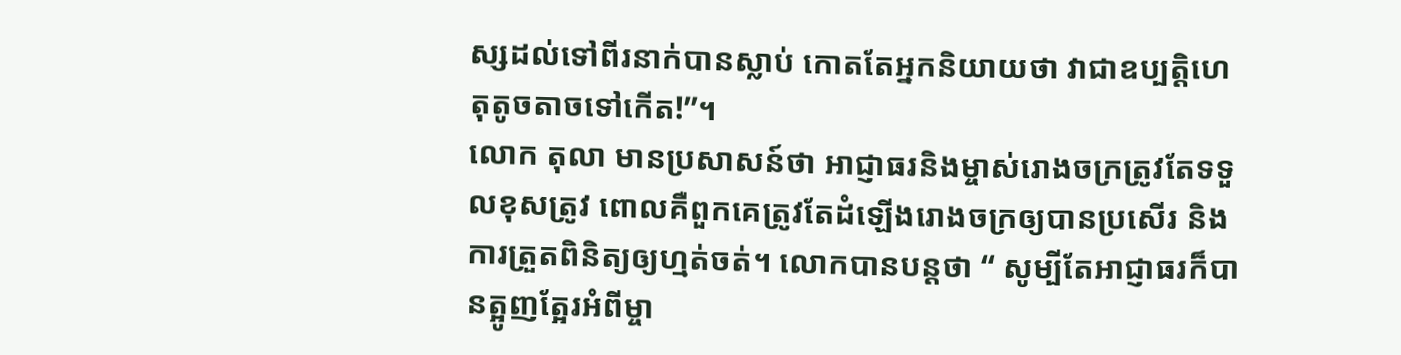ស្សដល់ទៅពីរនាក់បានស្លាប់ កោតតែអ្នកនិយាយថា វាជាឧប្បត្តិហេតុតូចតាចទៅកើត!”។
លោក តុលា មានប្រសាសន៍ថា អាជ្ញាធរនិងម្ចាស់រោងចក្រត្រូវតែទទួលខុសត្រូវ ពោលគឺពួកគេត្រូវតែដំឡើងរោងចក្រឲ្យបានប្រសើរ និងការត្រួតពិនិត្យឲ្យហ្មត់ចត់។ លោកបានបន្តថា “ សូម្បីតែអាជ្ញាធរក៏បានត្អូញត្អែរអំពីម្ចា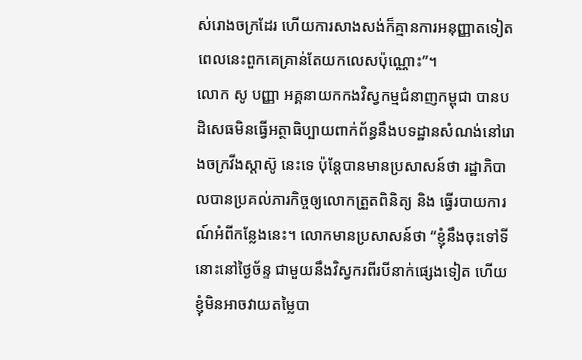ស់រោងចក្រដែរ ហើយការសាងសង់ក៏គ្មានការអនុញ្ញាតទៀត ពេលនេះពួកគេគ្រាន់តែយកលេសប៉ុណ្ណោះ”។
លោក សូ បញ្ញា អគ្គនាយកកងវិស្វកម្មជំនាញកម្ពុជា បានបដិសេធមិនធ្វើអត្ថាធិប្បាយពាក់ព័ន្ធនឹងបទដ្ឋានសំណង់នៅរោងចក្រវីងស្តាស៊ូ នេះទេ ប៉ុន្ដែបានមានប្រសាសន៍ថា រដ្ឋាភិបាលបានប្រគល់ភារកិច្ចឲ្យលោកត្រួតពិនិត្យ និង ធ្វើរបាយការណ៍អំពីកន្លែងនេះ។ លោកមានប្រសាសន៍ថា “ខ្ញុំនឹងចុះទៅទីនោះនៅថ្ងៃច័ន្ទ ជាមួយនឹងវិស្វករពីរបីនាក់ផ្សេងទៀត ហើយខ្ញុំមិនអាចវាយតម្លៃបា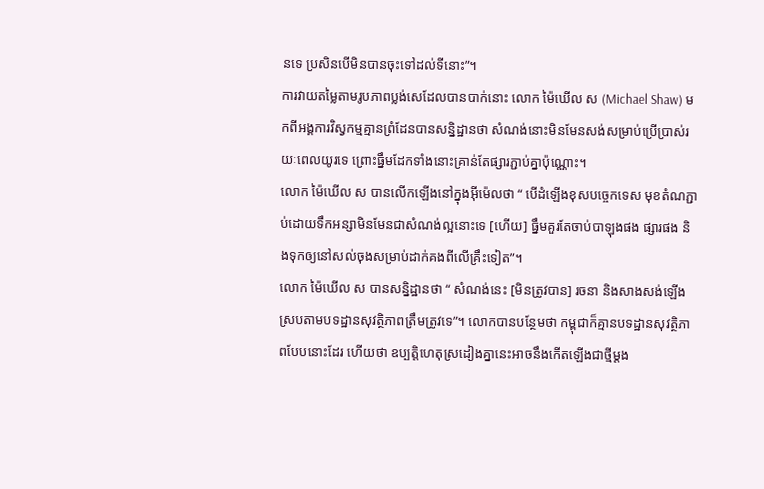នទេ ប្រសិនបើមិនបានចុះទៅដល់ទីនោះ”។
ការវាយតម្លៃតាមរូបភាពប្លង់សេដែលបានបាក់នោះ លោក ម៉ៃឃើល ស (Michael Shaw) មកពីអង្គការវិស្វកម្មគ្មានព្រំដែនបានសន្និដ្ឋានថា សំណង់នោះមិនមែនសង់សម្រាប់ប្រើប្រាស់រយៈពេលយូរទេ ព្រោះធ្នឹមដែកទាំងនោះគ្រាន់តែផ្សារភ្ជាប់គ្នាប៉ុណ្ណោះ។
លោក ម៉ៃឃើល ស បានលើកឡើងនៅក្នុងអុីម៉េលថា “ បើដំឡើងខុសបច្ចេកទេស មុខតំណភ្ជាប់ដោយទឹកអន្សាមិនមែនជាសំណង់ល្អនោះទេ [ហើយ] ធ្នឹមគួរតែចាប់បាឡុងផង ផ្សារផង និងទុកឲ្យនៅសល់ចុងសម្រាប់ដាក់គងពីលើគ្រឹះទៀត”។
លោក ម៉ៃឃើល ស បានសន្និដ្ឋានថា “ សំណង់នេះ [មិនត្រូវបាន] រចនា និងសាងសង់ឡើងស្របតាមបទដ្ឋានសុវត្ថិភាពត្រឹមត្រូវទេ”។ លោកបានបន្ថែមថា កម្ពុជាក៏គ្មានបទដ្ឋានសុវត្ថិភាពបែបនោះដែរ ហើយថា ឧប្បត្តិហេតុស្រដៀងគ្នានេះអាចនឹងកើតឡើងជាថ្មីម្ដង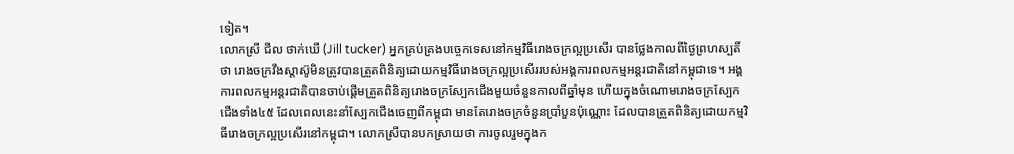ទៀត។
លោកស្រី ជីល ថាក់ឃើ (Jill tucker) អ្នកគ្រប់គ្រងបច្ចេកទេសនៅកម្មវិធីរោងចក្រល្អប្រសើរ បានថ្លែងកាលពីថ្ងៃព្រហស្បតិ៍ថា រោងចក្រវីងស្ដាស៊ូមិនត្រូវបានត្រួតពិនិត្យដោយកម្មវិធីរោងចក្រល្អប្រសើររបស់អង្គការពលកម្មអន្តរជាតិនៅកម្ពុជាទេ។ អង្គការពលកម្មអន្តរជាតិបានចាប់ផ្ដើមត្រួតពិនិត្យរោងចក្រស្បែកជើងមួយចំនួនកាលពីឆ្នាំមុន ហើយក្នុងចំណោមរោងចក្រស្បែកជើងទាំង៤៥ ដែលពេលនេះនាំស្បែកជើងចេញពីកម្ពុជា មានតែរោងចក្រចំនួនប្រាំបួនប៉ុណ្ណោះ ដែលបានត្រួតពិនិត្យដោយកម្មវិធីរោងចក្រល្អប្រសើរនៅកម្ពុជា។ លោកស្រីបានបកស្រាយថា ការចូលរួមក្នុងក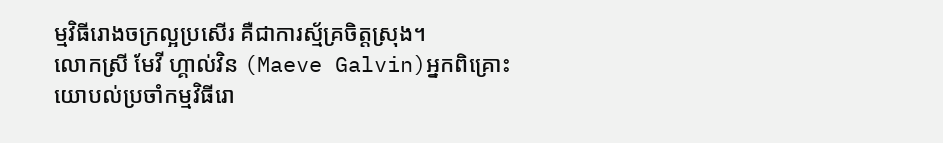ម្មវិធីរោងចក្រល្អប្រសើរ គឺជាការស្ម័គ្រចិត្តស្រុង។
លោកស្រី មែវី ហ្គាល់វិន (Maeve Galvin)អ្នកពិគ្រោះយោបល់ប្រចាំកម្មវិធីរោ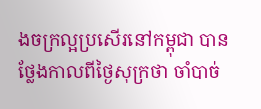ងចក្រល្អប្រសើរនៅកម្ពុជា បានថ្លែងកាលពីថ្ងៃសុក្រថា ចាំបាច់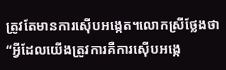ត្រូវតែមានការស៊ើបអង្កេត។លោកស្រីថ្លែងថា “អ្វីដែលយើងត្រូវការគឺការស៊ើបអង្កេ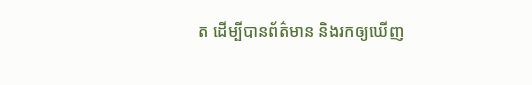ត ដើម្បីបានព័ត៌មាន និងរកឲ្យឃើញ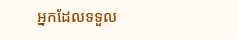អ្នកដែលទទួល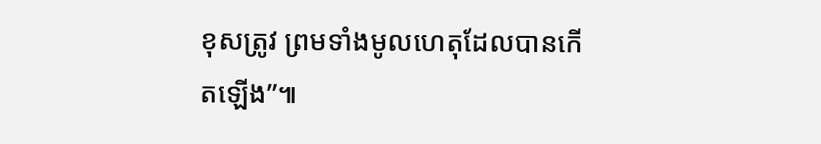ខុសត្រូវ ព្រមទាំងមូលហេតុដែលបានកើតឡើង”៕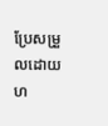ប្រែសម្រួលដោយ ហ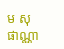ម សុផាណ្ណា